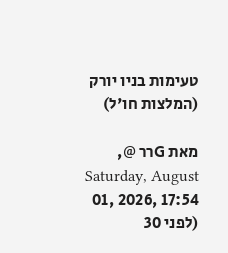טעימות בניו יורק (המלצות חו'ל)

מאת Gרר @, Saturday, August 01, 2026, 17:54 (לפני 30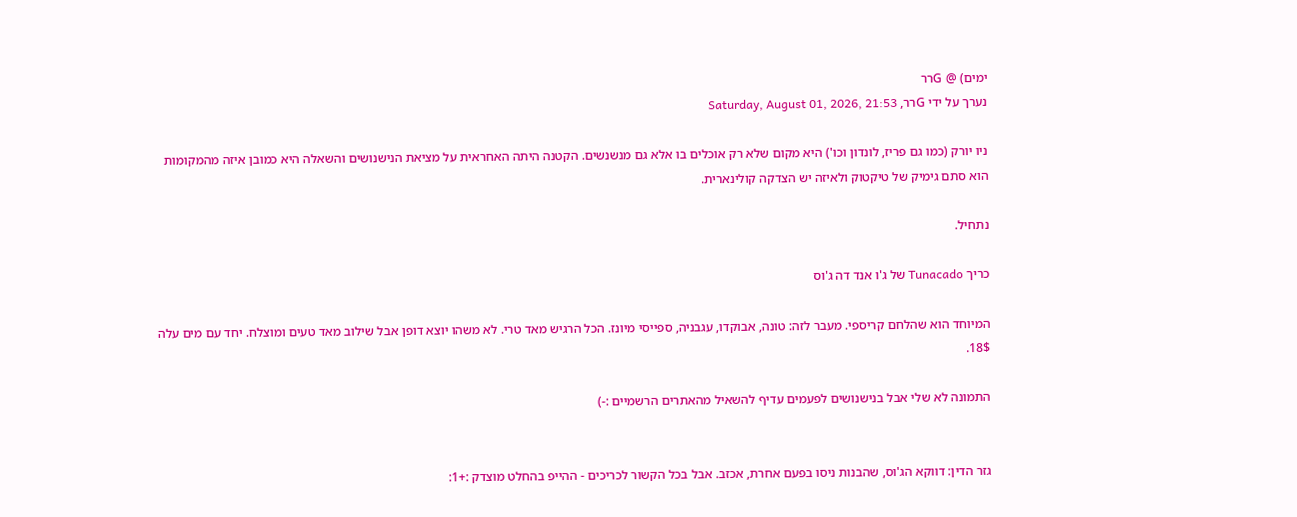ימים) @ Gרר
נערך על ידי Gרר, Saturday, August 01, 2026, 21:53

ניו יורק (כמו גם פריז, לונדון וכו') היא מקום שלא רק אוכלים בו אלא גם מנשנשים. הקטנה היתה האחראית על מציאת הנישנושים והשאלה היא כמובן איזה מהמקומות הוא סתם גימיק של טיקטוק ולאיזה יש הצדקה קולינארית.

נתחיל.

כריך Tunacado של ג'ו אנד דה ג'וס

המיוחד הוא שהלחם קריספי. מעבר לזה: טונה, אבוקדו, עגבניה, ספייסי מיונז. הכל הרגיש מאד טרי. לא משהו יוצא דופן אבל שילוב מאד טעים ומוצלח. יחד עם מים עלה 18$.

התמונה לא שלי אבל בנישנושים לפעמים עדיף להשאיל מהאתרים הרשמיים :-)


גזר הדין: דווקא הג'וס, שהבנות ניסו בפעם אחרת, אכזב. אבל בכל הקשור לכריכים - ההייפ בהחלט מוצדק :+1: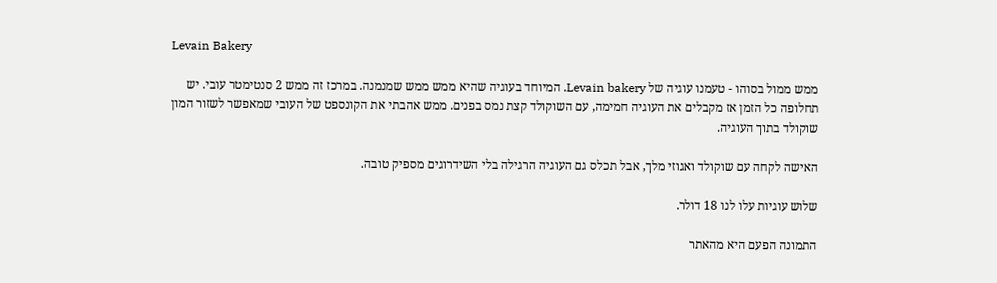Levain Bakery

ממש ממול בסוהו - טעמנו עוגיה של Levain bakery. המיוחד בעוגיה שהיא ממש ממש שמנמנה. במרכז זה ממש 2 סנטימטר עובי. יש תחלופה כל הזמן אז מקבלים את העוגיה חמימה, עם השוקולד קצת נמס בפנים. ממש אהבתי את הקונספט של העובי שמאפשר לשזור המון שוקולד בתוך העוגיה.

האישה לקחה עם שוקולד ואגוזי מלך, אבל תכלס גם העוגיה הרגילה בלי השידרוגים מספיק טובה.

שלוש עוגיות עלו לנו 18 דולר.

התמונה הפעם היא מהאתר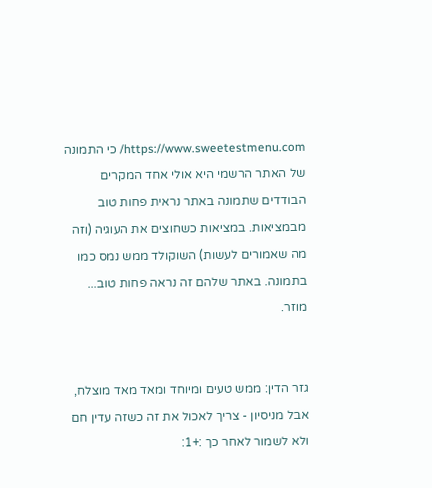https://www.sweetestmenu.com/ כי התמונה של האתר הרשמי היא אולי אחד המקרים הבודדים שתמונה באתר נראית פחות טוב מבמציאות. במציאות כשחוצים את העוגיה (וזה מה שאמורים לעשות) השוקולד ממש נמס כמו בתמונה. באתר שלהם זה נראה פחות טוב... מוזר.


גזר הדין: ממש טעים ומיוחד ומאד מאד מוצלח, אבל מניסיון - צריך לאכול את זה כשזה עדין חם ולא לשמור לאחר כך :+1: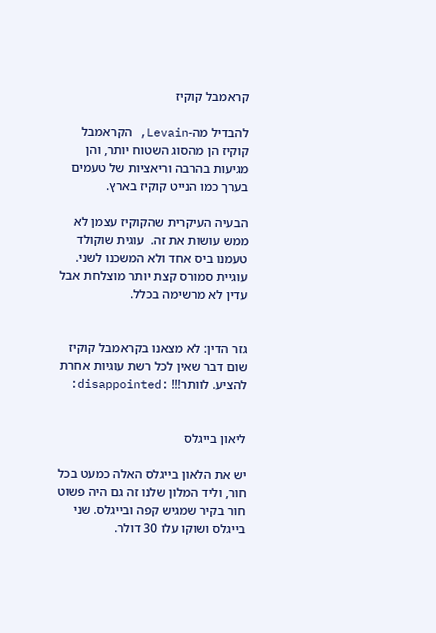קראמבל קוקיז

להבדיל מה-Levain, הקראמבל קוקיז הן מהסוג השטוח יותר, והן מגיעות בהרבה וריאציות של טעמים בערך כמו הנייט קוקיז בארץ.

הבעיה העיקרית שהקוקיז עצמן לא ממש עושות את זה.  עוגית שוקולד טעמנו ביס אחד ולא המשכנו לשני. עוגיית סמורס קצת יותר מוצלחת אבל עדין לא מרשימה בכלל.


גזר הדין: לא מצאנו בקראמבל קוקיז שום דבר שאין לכל רשת עוגיות אחרת להציע. לוותר!!! :disappointed:


ליאון בייגלס

יש את הלאון בייגלס האלה כמעט בכל חור, וליד המלון שלנו זה גם היה פשוט חור בקיר שמגיש קפה ובייגלס. שני בייגלס ושוקו עלו 30 דולר.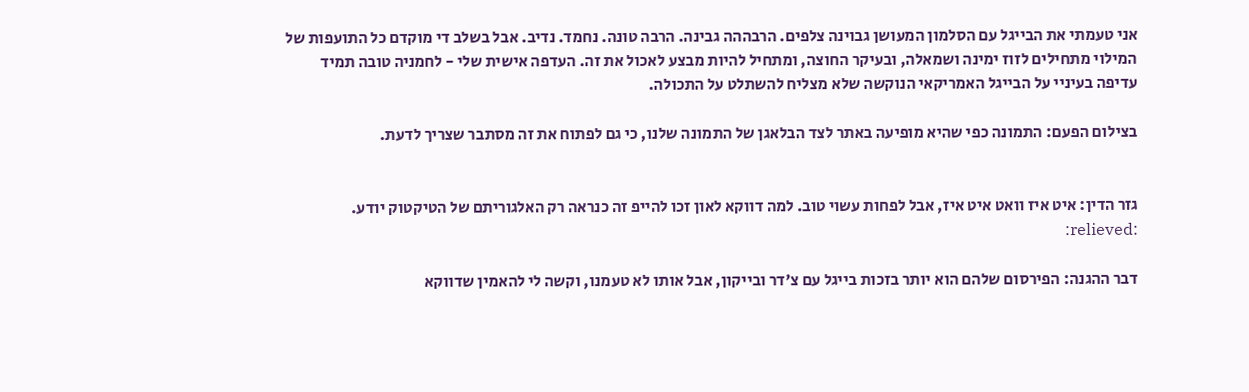אני טעמתי את הבייגל עם הסלמון המעושן גבוינה צלפים. הרבההה גבינה. הרבה טונה. נחמד. נדיב. אבל בשלב די מוקדם כל התועפות של המילוי מתחילים לזוז ימינה ושמאלה, ובעיקר החוצה, ומתחיל להיות מבצע לאכול את זה. העדפה אישית שלי - לחמניה טובה תמיד עדיפה בעיניי על הבייגל האמריקאי הנוקשה שלא מצליח להשתלט על התכולה.

בצילום הפעם: התמונה כפי שהיא מופיעה באתר לצד הבלאגן של התמונה שלנו, כי גם לפתוח את זה מסתבר שצריך לדעת.


גזר הדין: איט איז וואט איט איז, אבל לפחות עשוי טוב. למה דווקא לאון זכו להייפ זה כנראה רק האלגוריתם של הטיקטוק יודע. :relieved:

דבר ההגנה: הפירסום שלהם הוא יותר בזכות בייגל עם צ'דר ובייקון, אבל אותו לא טעמנו, וקשה לי להאמין שדווקא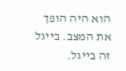הוא היה הופך את המצב. בייגל זה בייגל.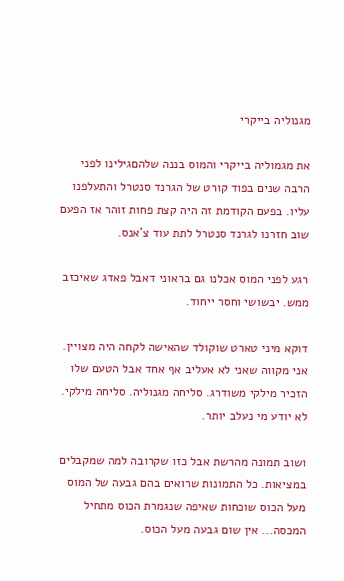מגנוליה בייקרי

את מגמוליה בייקרי והמוס בננה שלהםגילינו לפני הרבה שנים בפוד קורט של הגרנד סנטרל והתעלפנו עליו. בפעם הקודמת זה היה קצת פחות זוהר אז הפעם שוב חזרנו לגרנד סנטרל לתת עוד צ'אנס.

רגע לפני המוס אכלנו גם בראוני דאבל פאדג שאיכזב ממש. יבשושי וחסר ייחוד.

דוקא מיני טארט שוקולד שהאישה לקחה היה מצויין. אני מקווה שאני לא אעליב אף אחד אבל הטעם שלו הזכיר מילקי משודרג. סליחה מגנוליה. סליחה מילקי. לא יודע מי נעלב יותר.

ושוב תמונה מהרשת אבל כזו שקרובה למה שמקבלים במציאות. כל התמונות שרואים בהם גבעה של המוס מעל הכוס שוכחות שאיפה שנגמרת הכוס מתחיל המכסה... אין שום גבעה מעל הכוס.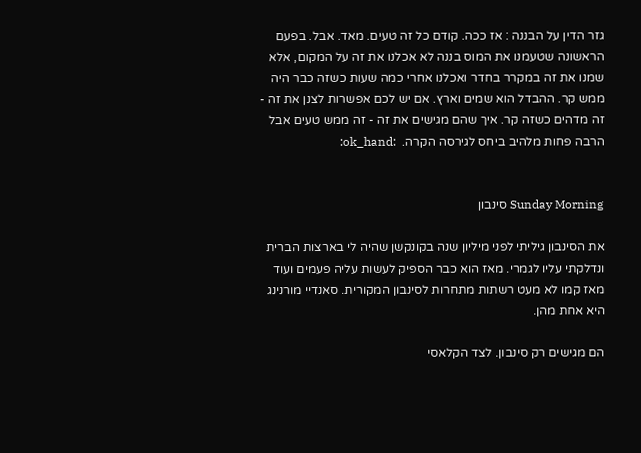גזר הדין על הבננה : אז ככה. קודם כל זה טעים. מאד. אבל. בפעם הראשונה שטעמנו את המוס בננה לא אכלנו את זה על המקום, אלא שמנו את זה במקרר בחדר ואכלנו אחרי כמה שעות כשזה כבר היה ממש קר. ההבדל הוא שמים וארץ. אם יש לכם אפשרות לצנן את זה - זה מדהים כשזה קר. איך שהם מגישים את זה - זה ממש טעים אבל הרבה פחות מלהיב ביחס לגירסה הקרה.  :ok_hand:


Sunday Morning סינבון

את הסינבון גיליתי לפני מיליון שנה בקונקשן שהיה לי בארצות הברית ונדלקתי עליו לגמרי. מאז הוא כבר הספיק לעשות עליה פעמים ועוד מאז קמו לא מעט רשתות מתחרות לסינבון המקורית. סאנדיי מורנינג היא אחת מהן.

הם מגישים רק סינבון. לצד הקלאסי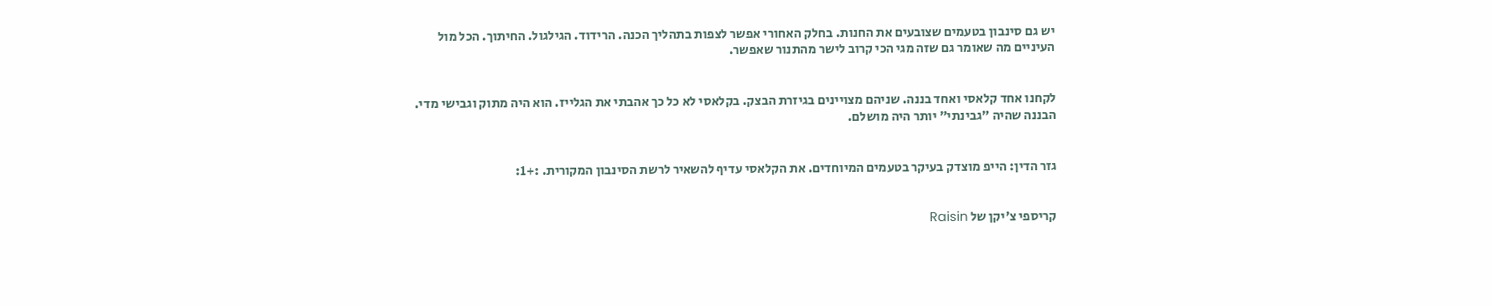יש גם סינבון בטעמים שצובעים את החנות. בחלק האחורי אפשר לצפות בתהליך הכנה. הרידוד. הגילגול. החיתוך. הכל מול העיניים מה שאומר גם שזה מגי הכי קרוב לישר מהתנור שאפשר.


לקחנו אחד קלאסי ואחד בננה. שניהם מצויינים בגיזרת הבצק. בקלאסי לא כל כך אהבתי את הגלייז. הוא היה מתוק וגבישי מדי. הבננה שהיה "גבינתי" יותר היה מושלם.


גזר הדין: הייפ מוצדק בעיקר בטעמים המיוחדים. את הקלאסי עדיף להשאיר לרשת הסינבון המקורית. :+1:


קריספי צ'יקן של Raisin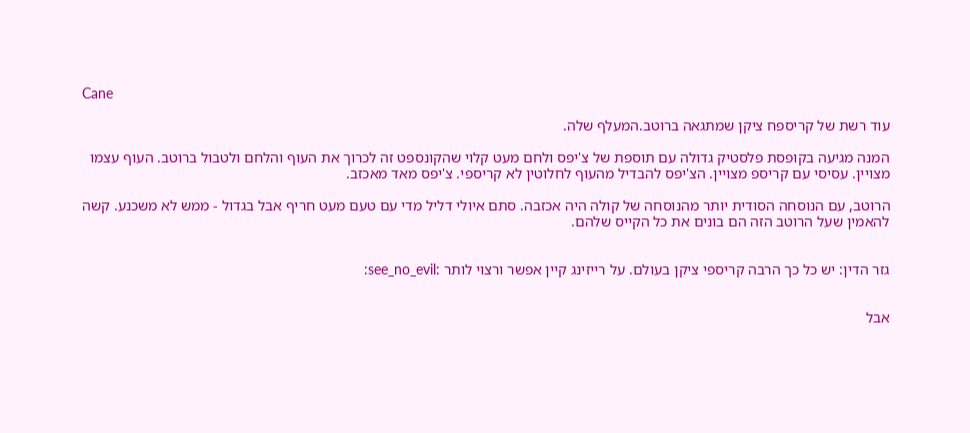Cane

עוד רשת של קריספח ציקן שמתגאה ברוטב.המעלף שלה.

המנה מגיעה בקופסת פלסטיק גדולה עם תוספת של צ'יפס ולחם מעט קלוי שהקונספט זה לכרוך את העוף והלחם ולטבול ברוטב. העוף עצמו מצויין. עסיסי עם קריספ מצויין. הצ'יפס להבדיל מהעוף לחלוטין לא קריספי. צ'יפס מאד מאכזב.

הרוטב, עם הנוסחה הסודית יותר מהנוסחה של קולה היה אכזבה. סתם איולי דליל מדי עם טעם מעט חריף אבל בגדול - ממש לא משכנע. קשה להאמין שעל הרוטב הזה הם בונים את כל הקייס שלהם.


גזר הדין: יש כל כך הרבה קריספי ציקן בעולם. על רייזינג קיין אפשר ורצוי לותר :see_no_evil:


אבל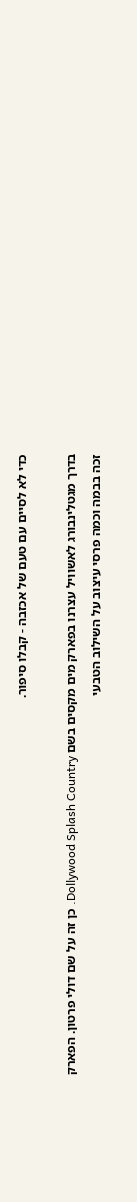כדי לא לסיים עם טעם של אכזבה - קבלו סיפור.

בדרך מגטלינבורג לאשוויל עצרנו בפארק מים מקסים בשם Dollywood Splash Country. כן זה על שם דולי פרטון. הפארק זכה בבמה וכמה פרסי עיצוב על השילוב הטבעי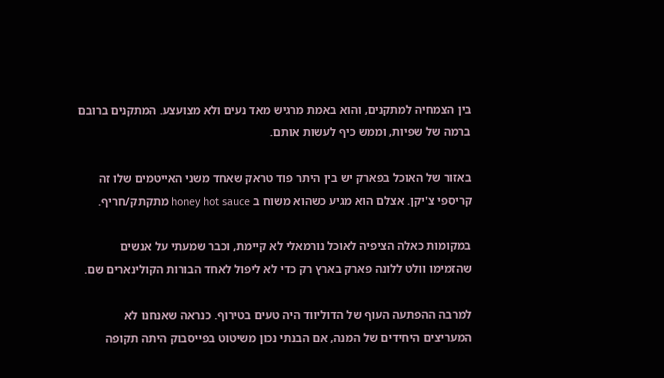בין הצמחיה למתקנים, והוא באמת מרגיש מאד נעים ולא מצועצע. המתקנים ברובם ברמה של שפיות, וממש כיף לעשות אותם.

באזור של האוכל בפארק יש בין היתר פוד טראק שאחד משני האייטמים שלו זה קריספי צ'יקן. אצלם הוא מגיע כשהוא משוח ב honey hot sauce מתקתק/חריף.

במקומות כאלה הציפיה לאוכל נורמאלי לא קיימת, וכבר שמעתי על אנשים שהזמימו וולט ללונה פארק בארץ רק כדי לא ליפול לאחד הבורות הקולינארים שם.

למרבה ההפתעה העוף של הדוליווד היה טעים בטירוף. כנראה שאנחנו לא המעריצים היחידים של המנה, אם הבנתי נכון משיטוט בפייסבוק היתה תקופה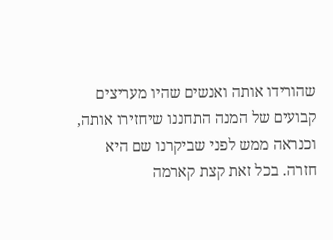שהורידו אותה ואנשים שהיו מעריצים קבועים של המנה התחננו שיחזירו אותה, וכנראה ממש לפני שביקרנו שם היא חזרה. בכל זאת קצת קארמה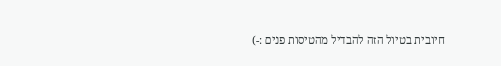חיובית בטיול הזה להבדיל מהטיסות פנים :-)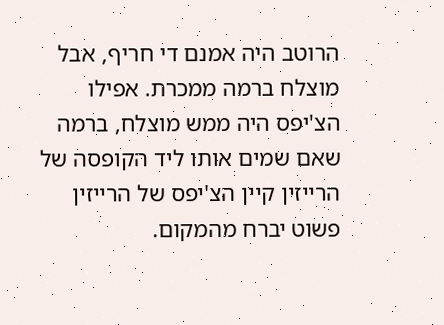הרוטב היה אמנם די חריף, אבל מוצלח ברמה ממכרת. אפילו הצ'יפס היה ממש מוצלח, ברמה שאם שמים אותו ליד הקופסה של הרייזין קיין הצ'יפס של הרייזין פשוט יברח מהמקום.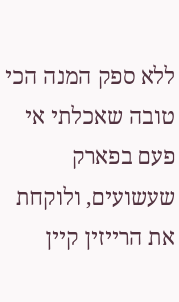ללא ספק המנה הכי טובה שאכלתי אי פעם בפארק שעשועים, ולוקחת את הרייזין קיין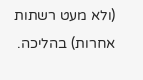(ולא מעט רשתות אחרות) בהליכה.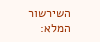השירשור המלא: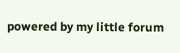powered by my little forum